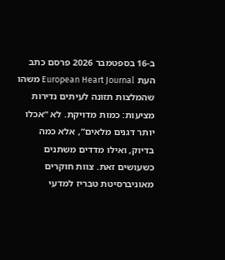ב-16 בספטמבר 2026 פרסם כתב העת European Heart Journal משהו שהמלצות תזונה לעיתים נדירות מציעות: כמות מדויקת. לא “אכלו יותר דגנים מלאים”, אלא כמה בדיוק, ואילו מדדים משתנים כשעושים זאת. צוות חוקרים מאוניברסיטת טבריז למדעי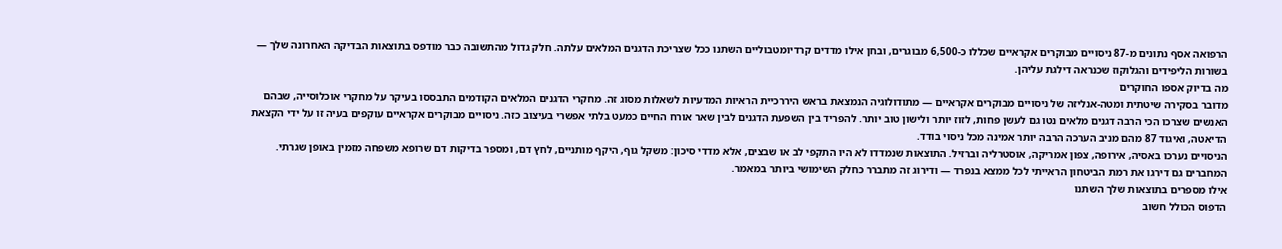הרפואה אסף נתונים מ-87 ניסויים מבוקרים אקראיים שכללו כ-6,500 מבוגרים, ובחן אילו מדדים קרדיומטבוליים השתנו ככל שצריכת הדגנים המלאים עלתה. חלק גדול מהתשובה כבר מודפס בתוצאות הבדיקה האחרונה שלך — בשורות הליפידים והגלוקוז שכנראה דילגת עליהן.
מה בדיוק אספו החוקרים
מדובר בסקירה שיטתית ומטה-אנליזה של ניסויים מבוקרים אקראיים — מתודולוגיה הנמצאת בראש היררכיית הראיות המדעיות לשאלות מסוג זה. מחקרי הדגנים המלאים הקודמים התבססו בעיקר על מחקרי אוכלוסייה, שבהם האנשים שצרכו הכי הרבה דגנים מלאים נטו גם לעשן פחות, לזוז יותר ולישון טוב יותר. להפריד בין השפעת הדגנים לבין שאר אורח החיים כמעט בלתי אפשרי בעיצוב כזה. ניסויים מבוקרים אקראיים עוקפים בעיה זו על ידי הקצאת הדיאטה, ואיגוד 87 מהם מניב הערכה הרבה יותר אמינה מכל ניסוי בודד.
הניסויים נערכו באסיה, אירופה, צפון אמריקה, אוסטרליה וברזיל. התוצאות שנמדדו לא היו התקפי לב או שבצים, אלא מדדי סיכון: משקל גוף, היקף מותניים, לחץ דם, ומספר בדיקות דם שרופא משפחה מזמין באופן שגרתי. המחברים גם דירגו את רמת הביטחון הראייתי לכל ממצא בנפרד — ודירוג זה מתברר כחלק השימושי ביותר במאמר.
אילו מספרים בתוצאות שלך השתנו
הדפוס הכולל חשוב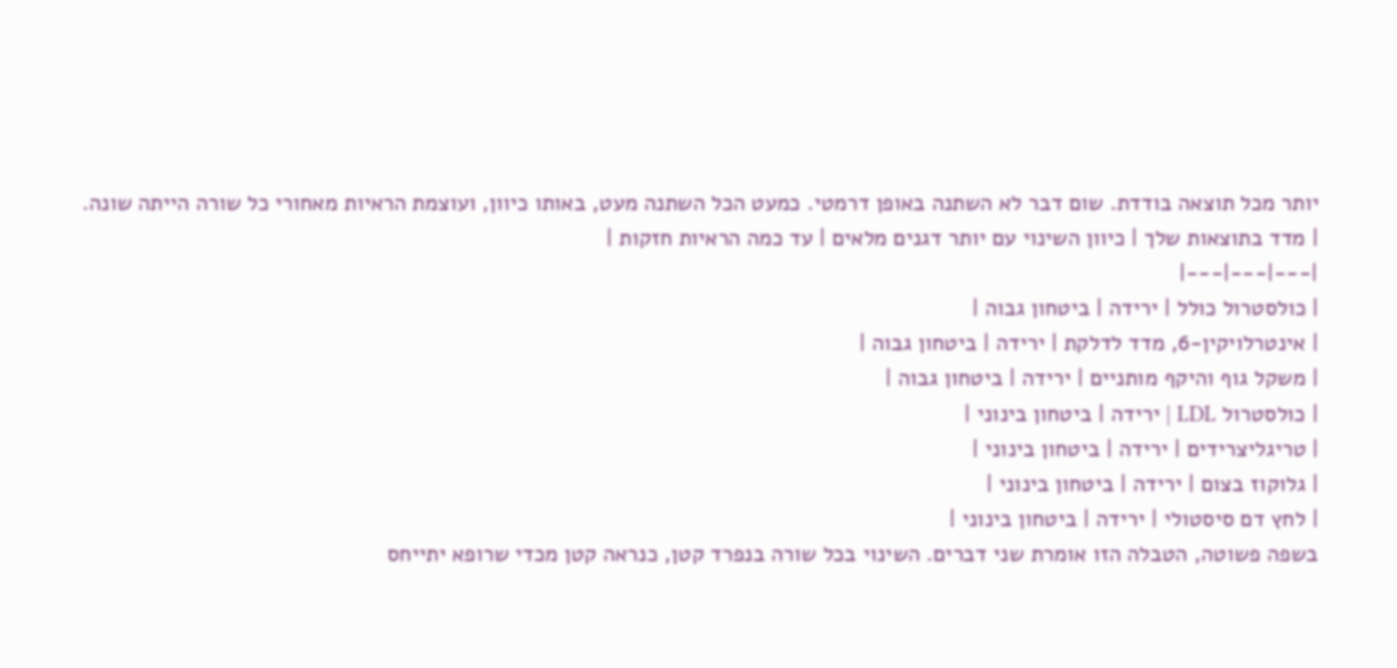יותר מכל תוצאה בודדת. שום דבר לא השתנה באופן דרמטי. כמעט הכל השתנה מעט, באותו כיוון, ועוצמת הראיות מאחורי כל שורה הייתה שונה.
| מדד בתוצאות שלך | כיוון השינוי עם יותר דגנים מלאים | עד כמה הראיות חזקות |
|---|---|---|
| כולסטרול כולל | ירידה | ביטחון גבוה |
| אינטרלויקין-6, מדד לדלקת | ירידה | ביטחון גבוה |
| משקל גוף והיקף מותניים | ירידה | ביטחון גבוה |
| כולסטרול LDL | ירידה | ביטחון בינוני |
| טריגליצרידים | ירידה | ביטחון בינוני |
| גלוקוז בצום | ירידה | ביטחון בינוני |
| לחץ דם סיסטולי | ירידה | ביטחון בינוני |
בשפה פשוטה, הטבלה הזו אומרת שני דברים. השינוי בכל שורה בנפרד קטן, כנראה קטן מכדי שרופא יתייחס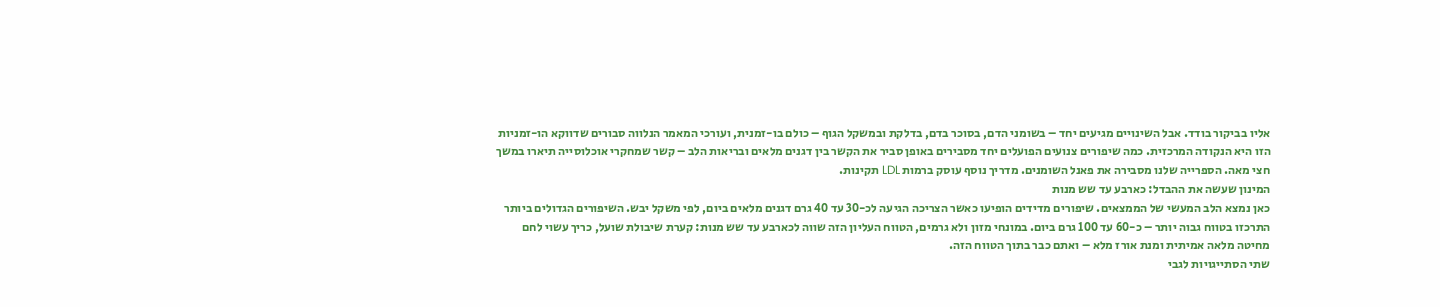אליו בביקור בודד. אבל השינויים מגיעים יחד – בשומני הדם, בסוכר בדם, בדלקת ובמשקל הגוף – כולם בו-זמנית, ועורכי המאמר הנלווה סבורים שדווקא הו-זמניות הזו היא הנקודה המרכזית. כמה שיפורים צנועים הפועלים יחד מסבירים באופן סביר את הקשר בין דגנים מלאים ובריאות הלב – קשר שמחקרי אוכלוסייה תיארו במשך חצי מאה. הספרייה שלנו מסבירה את פאנל השומנים. מדריך נוסף עוסק ברמות LDL תקינות.
המינון שעשה את ההבדל: כארבע עד שש מנות
כאן נמצא הלב המעשי של הממצאים. שיפורים מדידים הופיעו כאשר הצריכה הגיעה לכ-30 עד 40 גרם דגנים מלאים ביום, לפי משקל יבש. השיפורים הגדולים ביותר התרכזו בטווח גבוה יותר – כ-60 עד 100 גרם ביום. במונחי מזון ולא גרמים, הטווח העליון הזה שווה לכארבע עד שש מנות: קערת שיבולת שועל, כריך עשוי לחם מחיטה מלאה אמיתית ומנת אורז מלא – ואתם כבר בתוך הטווח הזה.
שתי הסתייגויות לגבי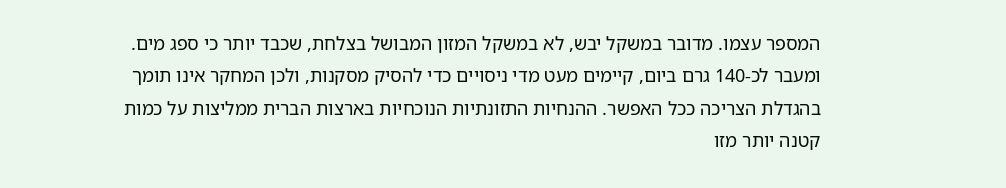המספר עצמו. מדובר במשקל יבש, לא במשקל המזון המבושל בצלחת, שכבד יותר כי ספג מים. ומעבר לכ-140 גרם ביום, קיימים מעט מדי ניסויים כדי להסיק מסקנות, ולכן המחקר אינו תומך בהגדלת הצריכה ככל האפשר. ההנחיות התזונתיות הנוכחיות בארצות הברית ממליצות על כמות קטנה יותר מזו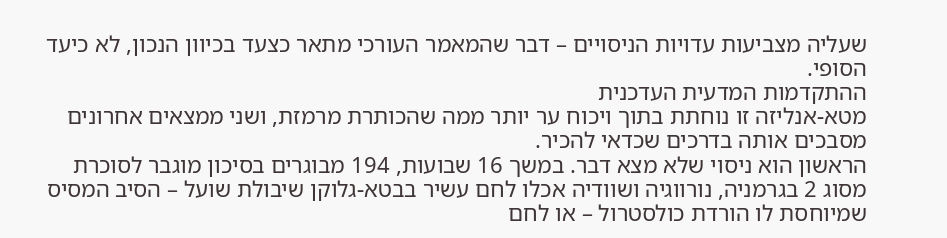שעליה מצביעות עדויות הניסויים – דבר שהמאמר העורכי מתאר כצעד בכיוון הנכון, לא כיעד הסופי.
ההתקדמות המדעית העדכנית
מטא-אנליזה זו נוחתת בתוך ויכוח ער יותר ממה שהכותרת מרמזת, ושני ממצאים אחרונים מסבכים אותה בדרכים שכדאי להכיר.
הראשון הוא ניסוי שלא מצא דבר. במשך 16 שבועות, 194 מבוגרים בסיכון מוגבר לסוכרת מסוג 2 בגרמניה, נורווגיה ושוודיה אכלו לחם עשיר בבטא-גלוקן שיבולת שועל – הסיב המסיס שמיוחסת לו הורדת כולסטרול – או לחם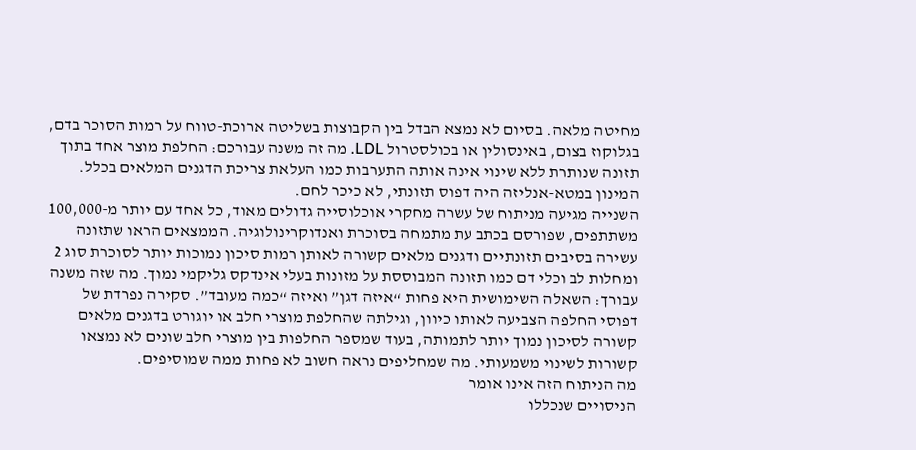מחיטה מלאה. בסיום לא נמצא הבדל בין הקבוצות בשליטה ארוכת-טווח על רמות הסוכר בדם, בגלוקוז בצום, באינסולין או בכולסטרול LDL. מה זה משנה עבורכם: החלפת מוצר אחד בתוך תזונה שנותרת ללא שינוי אינה אותה התערבות כמו העלאת צריכת הדגנים המלאים בכלל. המינון במטא-אנליזה היה דפוס תזונתי, לא כיכר לחם.
השנייה מגיעה מניתוח של עשרה מחקרי אוכלוסייה גדולים מאוד, כל אחד עם יותר מ-100,000 משתתפים, שפורסם בכתב עת מתמחה בסוכרת ואנדוקרינולוגיה. הממצאים הראו שתזונה עשירה בסיבים תזונתיים ודגנים מלאים קשורה לאותן רמות סיכון נמוכות יותר לסוכרת סוג 2 ומחלות לב וכלי דם כמו תזונה המבוססת על מזונות בעלי אינדקס גליקמי נמוך. מה שזה משנה עבורך: השאלה השימושית היא פחות “איזה דגן” ואיזה “כמה מעובד”. סקירה נפרדת של דפוסי החלפה הצביעה לאותו כיוון, וגילתה שהחלפת מוצרי חלב או יוגורט בדגנים מלאים קשורה לסיכון נמוך יותר לתמותה, בעוד שמספר החלפות בין מוצרי חלב שונים לא נמצאו קשורות לשינוי משמעותי. מה שמחליפים נראה חשוב לא פחות ממה שמוסיפים.
מה הניתוח הזה אינו אומר
הניסויים שנכללו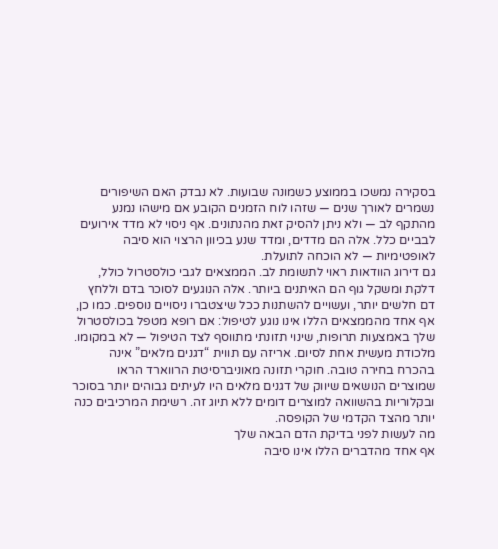בסקירה נמשכו בממוצע כשמונה שבועות. לא נבדק האם השיפורים נשמרים לאורך שנים — שזהו לוח הזמנים הקובע אם מישהו נמנע מהתקף לב — ולא ניתן להסיק זאת מהנתונים. אף ניסוי לא מדד אירועים לבביים כלל. אלה הם מדדים, ומדד שנע בכיוון הרצוי הוא סיבה לאופטימיות — לא הוכחה לתועלת.
גם דירוג הוודאות ראוי לתשומת לב. הממצאים לגבי כולסטרול כולל, דלקת ומשקל גוף הם האיתנים ביותר. אלה הנוגעים לסוכר בדם וללחץ דם חלשים יותר, ועשויים להשתנות ככל שיצטברו ניסויים נוספים. כמו כן, אף אחד מהממצאים הללו אינו נוגע לטיפול: אם רופא מטפל בכולסטרול שלך באמצעות תרופות, שינוי תזונתי מתווסף לצד הטיפול — לא במקומו.
מלכודת מעשית אחת לסיום. אריזה עם תווית “דגנים מלאים” אינה בהכרח בחירה טובה. חוקרי תזונה מאוניברסיטת הרווארד הראו שמוצרים הנושאים שיווק של דגנים מלאים היו לעיתים גבוהים יותר בסוכר ובקלוריות בהשוואה למוצרים דומים ללא תיוג זה. רשימת המרכיבים כנה יותר מהצד הקדמי של הקופסה.
מה לעשות לפני בדיקת הדם הבאה שלך
אף אחד מהדברים הללו אינו סיבה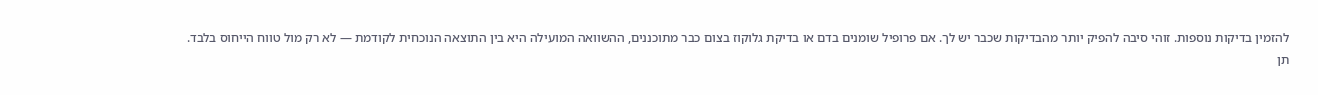להזמין בדיקות נוספות. זוהי סיבה להפיק יותר מהבדיקות שכבר יש לך. אם פרופיל שומנים בדם או בדיקת גלוקוז בצום כבר מתוכננים, ההשוואה המועילה היא בין התוצאה הנוכחית לקודמת — לא רק מול טווח הייחוס בלבד.
תן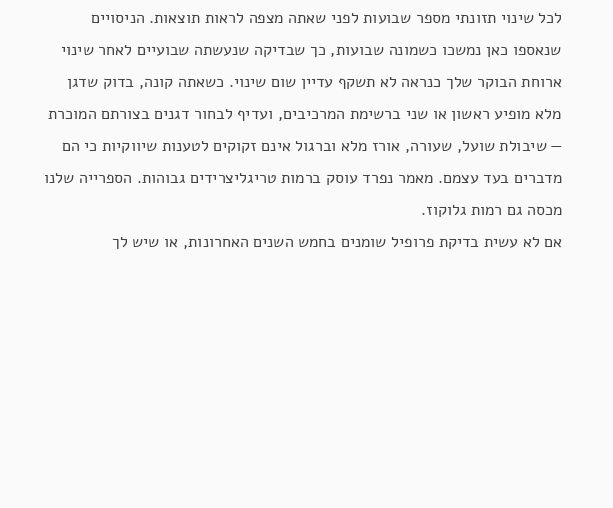לכל שינוי תזונתי מספר שבועות לפני שאתה מצפה לראות תוצאות. הניסויים שנאספו כאן נמשכו כשמונה שבועות, כך שבדיקה שנעשתה שבועיים לאחר שינוי ארוחת הבוקר שלך כנראה לא תשקף עדיין שום שינוי. כשאתה קונה, בדוק שדגן מלא מופיע ראשון או שני ברשימת המרכיבים, ועדיף לבחור דגנים בצורתם המוכרת — שיבולת שועל, שעורה, אורז מלא וברגול אינם זקוקים לטענות שיווקיות כי הם מדברים בעד עצמם. מאמר נפרד עוסק ברמות טריגליצרידים גבוהות. הספרייה שלנו מכסה גם רמות גלוקוז.
אם לא עשית בדיקת פרופיל שומנים בחמש השנים האחרונות, או שיש לך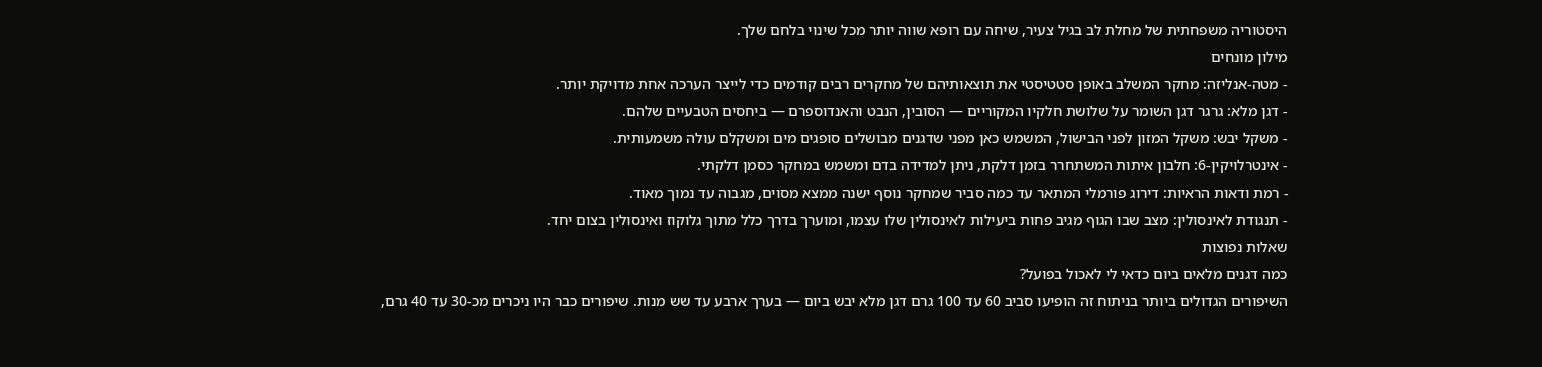היסטוריה משפחתית של מחלת לב בגיל צעיר, שיחה עם רופא שווה יותר מכל שינוי בלחם שלך.
מילון מונחים
- מטה-אנליזה: מחקר המשלב באופן סטטיסטי את תוצאותיהם של מחקרים רבים קודמים כדי לייצר הערכה אחת מדויקת יותר.
- דגן מלא: גרגר דגן השומר על שלושת חלקיו המקוריים — הסובין, הנבט והאנדוספרם — ביחסים הטבעיים שלהם.
- משקל יבש: משקל המזון לפני הבישול, המשמש כאן מפני שדגנים מבושלים סופגים מים ומשקלם עולה משמעותית.
- אינטרלויקין-6: חלבון איתות המשתחרר בזמן דלקת, ניתן למדידה בדם ומשמש במחקר כסמן דלקתי.
- רמת ודאות הראיות: דירוג פורמלי המתאר עד כמה סביר שמחקר נוסף ישנה ממצא מסוים, מגבוה עד נמוך מאוד.
- תנגודת לאינסולין: מצב שבו הגוף מגיב פחות ביעילות לאינסולין שלו עצמו, ומוערך בדרך כלל מתוך גלוקוז ואינסולין בצום יחד.
שאלות נפוצות
כמה דגנים מלאים ביום כדאי לי לאכול בפועל?
השיפורים הגדולים ביותר בניתוח זה הופיעו סביב 60 עד 100 גרם דגן מלא יבש ביום — בערך ארבע עד שש מנות. שיפורים כבר היו ניכרים מכ-30 עד 40 גרם,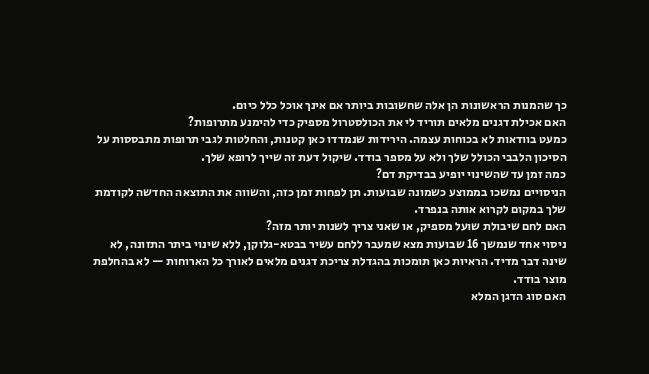כך שהמנות הראשונות הן אלה שחשובות ביותר אם אינך אוכל כלל כיום.
האם אכילת דגנים מלאים תוריד לי את הכולסטרול מספיק כדי להימנע מתרופות?
כמעט בוודאות לא בכוחות עצמה. הירידות שנמדדו כאן קטנות, והחלטות לגבי תרופות מתבססות על הסיכון הלבבי הכולל שלך ולא על מספר בודד. שיקול דעת זה שייך לרופא שלך.
כמה זמן עד שהשינוי יופיע בבדיקת דם?
הניסויים נמשכו בממוצע כשמונה שבועות. תן לפחות זמן כזה, והשווה את התוצאה החדשה לקודמת שלך במקום לקרוא אותה בנפרד.
האם לחם שיבולת שועל מספיק, או שאני צריך לשנות יותר מזה?
ניסוי אחד שנמשך 16 שבועות מצא שמעבר ללחם עשיר בבטא-גלוקן, ללא שינוי ביתר התזונה, לא שינה דבר מדיד. הראיות כאן תומכות בהגדלת צריכת דגנים מלאים לאורך כל הארוחות — לא בהחלפת מוצר בודד.
האם סוג הדגן המלא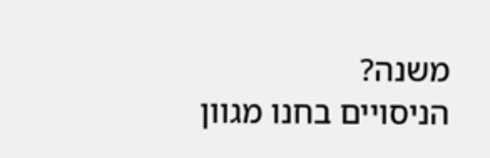משנה?
הניסויים בחנו מגוון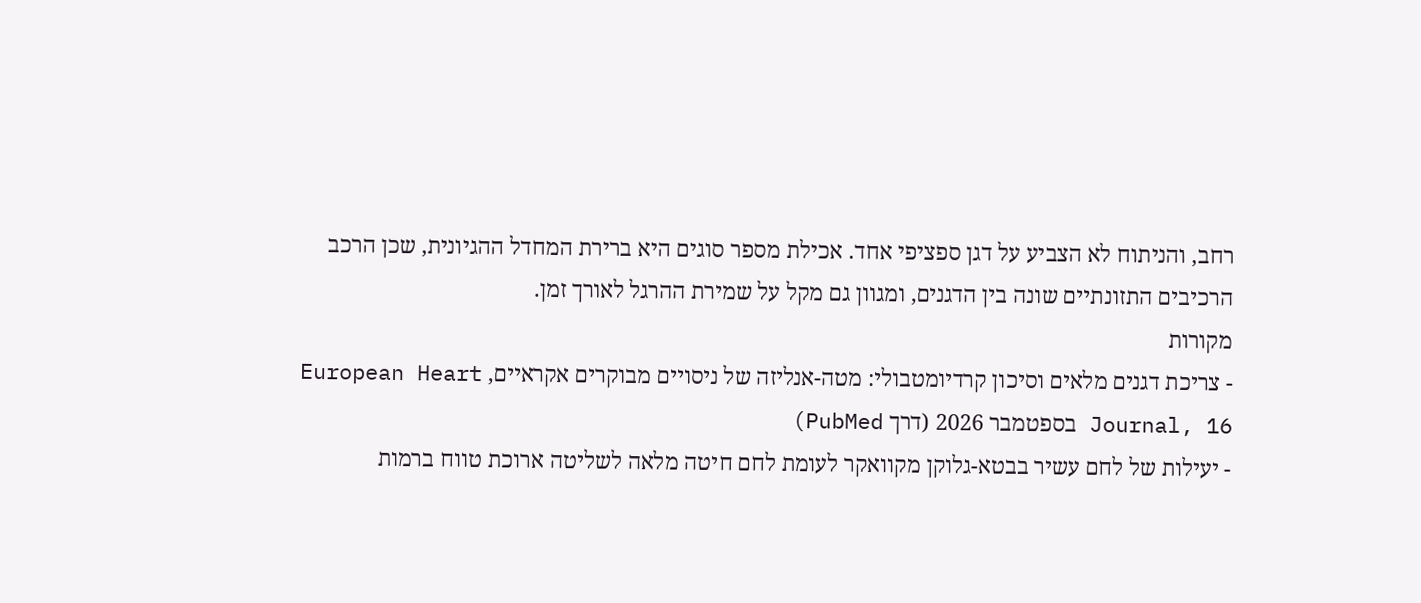רחב, והניתוח לא הצביע על דגן ספציפי אחד. אכילת מספר סוגים היא ברירת המחדל ההגיונית, שכן הרכב הרכיבים התזונתיים שונה בין הדגנים, ומגוון גם מקל על שמירת ההרגל לאורך זמן.
מקורות
- צריכת דגנים מלאים וסיכון קרדיומטבולי: מטה-אנליזה של ניסויים מבוקרים אקראיים, European Heart Journal, 16 בספטמבר 2026 (דרך PubMed)
- יעילות של לחם עשיר בבטא-גלוקן מקוואקר לעומת לחם חיטה מלאה לשליטה ארוכת טווח ברמות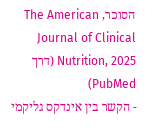הסוכר, The American Journal of Clinical Nutrition, 2025 (דרך PubMed)
- הקשר בין אינדקס גליקמי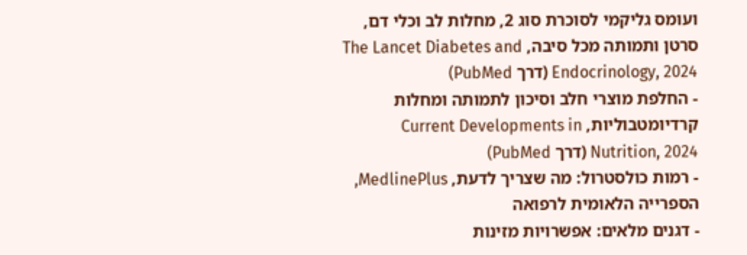ועומס גליקמי לסוכרת סוג 2, מחלות לב וכלי דם, סרטן ותמותה מכל סיבה, The Lancet Diabetes and Endocrinology, 2024 (דרך PubMed)
- החלפת מוצרי חלב וסיכון לתמותה ומחלות קרדיומטבוליות, Current Developments in Nutrition, 2024 (דרך PubMed)
- רמות כולסטרול: מה שצריך לדעת, MedlinePlus, הספרייה הלאומית לרפואה
- דגנים מלאים: אפשרויות מזינות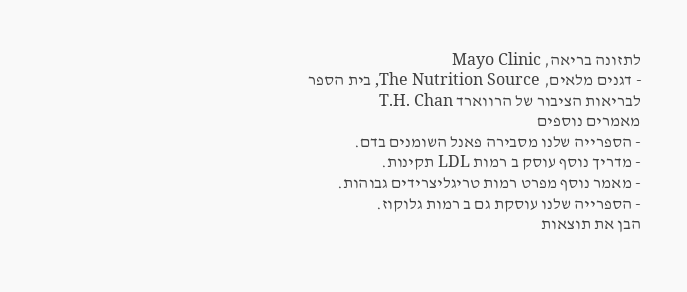לתזונה בריאה, Mayo Clinic
- דגנים מלאים, The Nutrition Source, בית הספר לבריאות הציבור של הרווארד T.H. Chan
מאמרים נוספים
- הספרייה שלנו מסבירה פאנל השומנים בדם.
- מדריך נוסף עוסק ב רמות LDL תקינות.
- מאמר נוסף מפרט רמות טריגליצרידים גבוהות.
- הספרייה שלנו עוסקת גם ב רמות גלוקוז.
הבן את תוצאות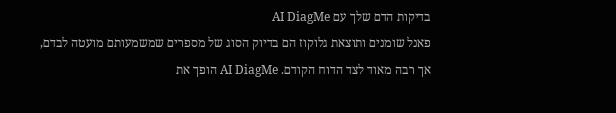בדיקות הדם שלך עם AI DiagMe
פאנל שומנים ותוצאת גלוקוז הם בדיוק הסוג של מספרים שמשמעותם מועטה לבדם, אך רבה מאוד לצד הדוח הקודם. AI DiagMe הופך את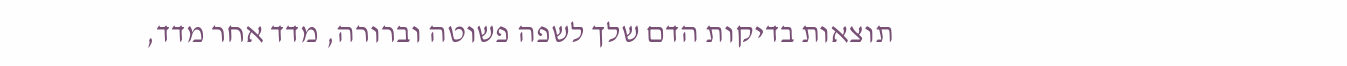תוצאות בדיקות הדם שלך לשפה פשוטה וברורה, מדד אחר מדד,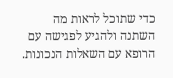כדי שתוכל לראות מה השתנה ולהגיע לפגישה עם הרופא עם השאלות הנכונות.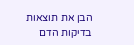הבן את תוצאות בדיקות הדם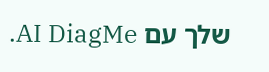שלך עם AI DiagMe.